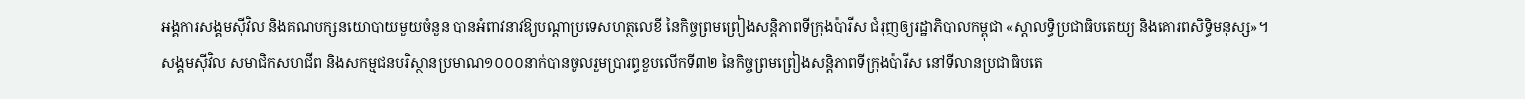អង្គការសង្គមស៊ីវិល និងគណបក្សនយោបាយមួយចំនួន បានអំពាវនាវឱ្យបណ្តាប្រទេសហត្ថលេខី នៃកិច្ចព្រមព្រៀងសន្តិភាពទីក្រុងប៉ារីស ជំរុញឲ្យរដ្ឋាភិបាលកម្ពុជា «ស្តាលទ្ធិប្រជាធិបតេយ្យ និងគោរពសិទ្ធិមនុស្ស»។
សង្គមស៊ីវិល សមាជិកសហជីព និងសកម្មជនបរិស្ថានប្រមាណ១០០០នាក់បានចូលរួមប្រារព្ធខួបលើកទី៣២ នៃកិច្ចព្រមព្រៀងសន្តិភាពទីក្រុងប៉ារីស នៅទីលានប្រជាធិបតេ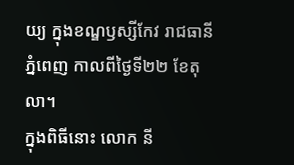យ្យ ក្នុងខណ្ឌឫស្សីកែវ រាជធានីភ្នំពេញ កាលពីថ្ងៃទី២២ ខែតុលា។
ក្នុងពិធីនោះ លោក នី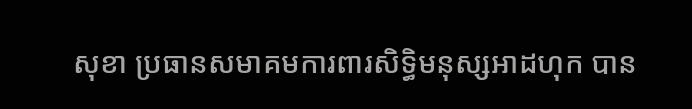សុខា ប្រធានសមាគមការពារសិទ្ធិមនុស្សអាដហុក បាន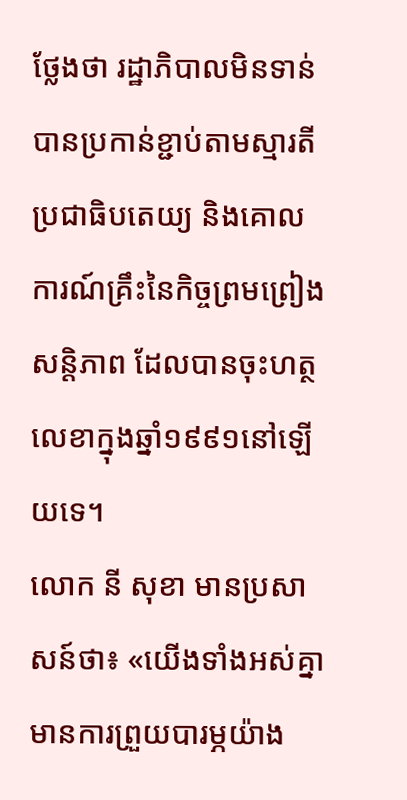ថ្លែងថា រដ្ឋាភិបាលមិនទាន់បានប្រកាន់ខ្ជាប់តាមស្មារតីប្រជាធិបតេយ្យ និងគោលការណ៍គ្រឹះនៃកិច្ចព្រមព្រៀងសន្តិភាព ដែលបានចុះហត្ថលេខាក្នុងឆ្នាំ១៩៩១នៅឡើយទេ។
លោក នី សុខា មានប្រសាសន៍ថា៖ «យើងទាំងអស់គ្នាមានការព្រួយបារម្ភយ៉ាង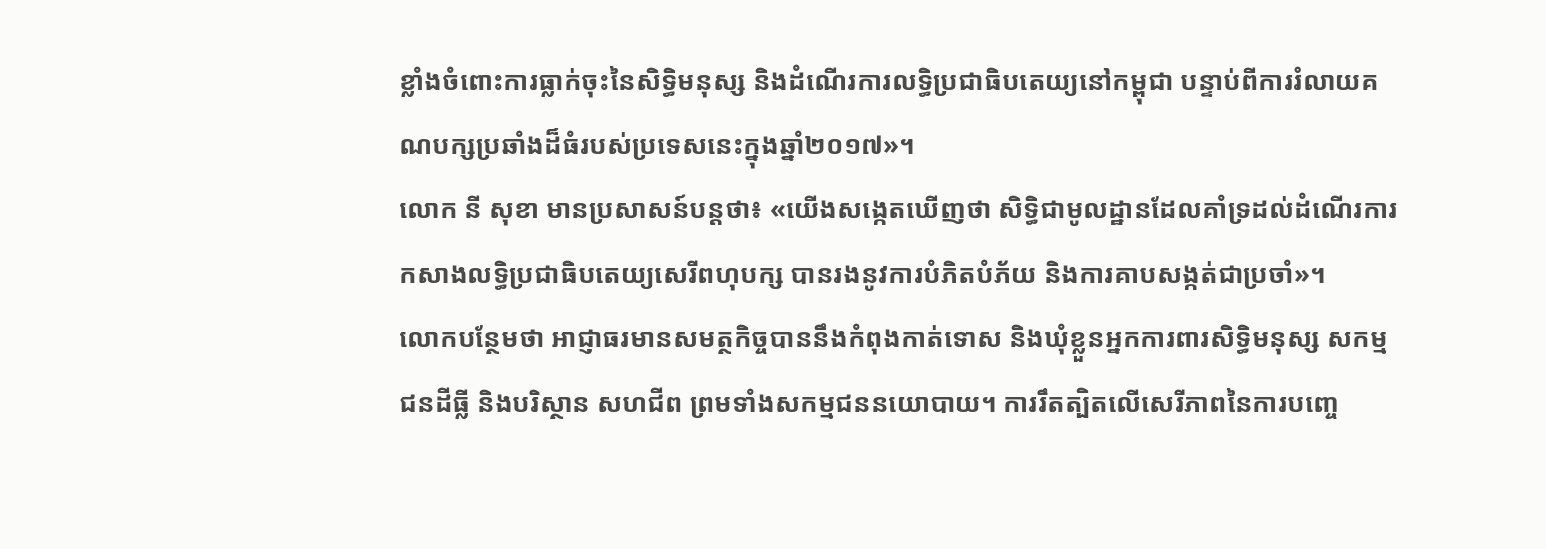ខ្លាំងចំពោះការធ្លាក់ចុះនៃសិទ្ធិមនុស្ស និងដំណើរការលទ្ធិប្រជាធិបតេយ្យនៅកម្ពុជា បន្ទាប់ពីការរំលាយគណបក្សប្រឆាំងដ៏ធំរបស់ប្រទេសនេះក្នុងឆ្នាំ២០១៧»។
លោក នី សុខា មានប្រសាសន៍បន្តថា៖ «យើងសង្កេតឃើញថា សិទ្ធិជាមូលដ្ឋានដែលគាំទ្រដល់ដំណើរការកសាងលទ្ធិប្រជាធិបតេយ្យសេរីពហុបក្ស បានរងនូវការបំភិតបំភ័យ និងការគាបសង្កត់ជាប្រចាំ»។
លោកបន្ថែមថា អាជ្ញាធរមានសមត្ថកិច្ចបាននឹងកំពុងកាត់ទោស និងឃុំខ្លួនអ្នកការពារសិទ្ធិមនុស្ស សកម្មជនដីធ្លី និងបរិស្ថាន សហជីព ព្រមទាំងសកម្មជននយោបាយ។ ការរឹតត្បិតលើសេរីភាពនៃការបញ្ចេ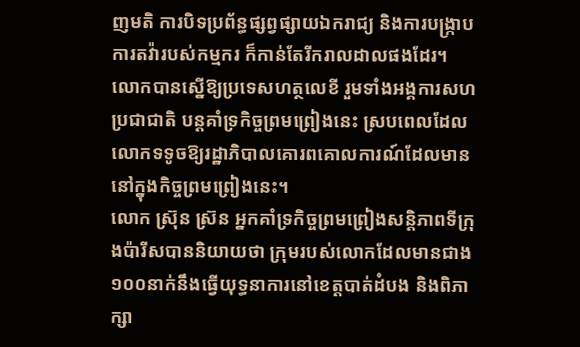ញមតិ ការបិទប្រព័ន្ធផ្សព្វផ្សាយឯករាជ្យ និងការបង្រ្កាបការតវ៉ារបស់កម្មករ ក៏កាន់តែរីករាលដាលផងដែរ។
លោកបានស្នើឱ្យប្រទេសហត្ថលេខី រួមទាំងអង្គការសហប្រជាជាតិ បន្តគាំទ្រកិច្ចព្រមព្រៀងនេះ ស្របពេលដែលលោកទទូចឱ្យរដ្ឋាភិបាលគោរពគោលការណ៍ដែលមាននៅក្នុងកិច្ចព្រមព្រៀងនេះ។
លោក ស្រ៊ុន ស្រ៊ន អ្នកគាំទ្រកិច្ចព្រមព្រៀងសន្តិភាពទីក្រុងប៉ារីសបាននិយាយថា ក្រុមរបស់លោកដែលមានជាង១០០នាក់នឹងធ្វើយុទ្ធនាការនៅខេត្តបាត់ដំបង និងពិភាក្សា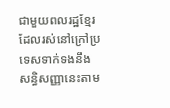ជាមួយពលរដ្ឋខ្មែរដែលរស់នៅក្រៅប្រទេសទាក់ទងនឹងសន្ធិសញ្ញានេះតាម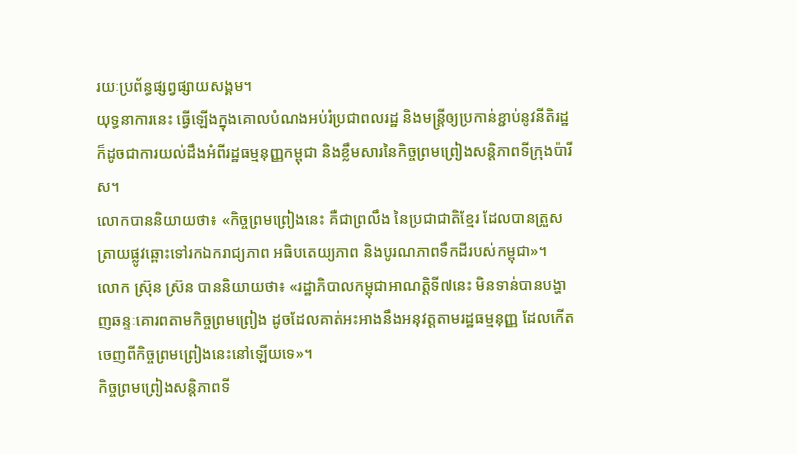រយៈប្រព័ន្ធផ្សព្វផ្សាយសង្គម។
យុទ្ធនាការនេះ ធ្វើឡើងក្នុងគោលបំណងអប់រំប្រជាពលរដ្ឋ និងមន្ត្រីឲ្យប្រកាន់ខ្ជាប់នូវនីតិរដ្ឋ ក៏ដូចជាការយល់ដឹងអំពីរដ្ឋធម្មនុញ្ញកម្ពុជា និងខ្លឹមសារនៃកិច្ចព្រមព្រៀងសន្តិភាពទីក្រុងប៉ារីស។
លោកបាននិយាយថា៖ «កិច្ចព្រមព្រៀងនេះ គឺជាព្រលឹង នៃប្រជាជាតិខ្មែរ ដែលបានត្រួសត្រាយផ្លូវឆ្ពោះទៅរកឯករាជ្យភាព អធិបតេយ្យភាព និងបូរណភាពទឹកដីរបស់កម្ពុជា»។
លោក ស្រ៊ុន ស្រ៊ន បាននិយាយថា៖ «រដ្ឋាភិបាលកម្ពុជាអាណត្តិទី៧នេះ មិនទាន់បានបង្ហាញឆន្ទៈគោរពតាមកិច្ចព្រមព្រៀង ដូចដែលគាត់អះអាងនឹងអនុវត្តតាមរដ្ឋធម្មនុញ្ញ ដែលកើតចេញពីកិច្ចព្រមព្រៀងនេះនៅឡើយទេ»។
កិច្ចព្រមព្រៀងសន្តិភាពទី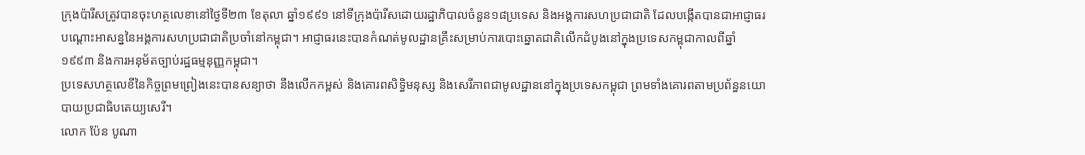ក្រុងប៉ារីសត្រូវបានចុះហត្ថលេខានៅថ្ងៃទី២៣ ខែតុលា ឆ្នាំ១៩៩១ នៅទីក្រុងប៉ារីសដោយរដ្ឋាភិបាលចំនួន១៨ប្រទេស និងអង្គការសហប្រជាជាតិ ដែលបង្កើតបានជាអាជ្ញាធរបណ្តោះអាសន្ននៃអង្គការសហប្រជាជាតិប្រចាំនៅកម្ពុជា។ អាជ្ញាធរនេះបានកំណត់មូលដ្ឋានគ្រឹះសម្រាប់ការបោះឆ្នោតជាតិលើកដំបូងនៅក្នុងប្រទេសកម្ពុជាកាលពីឆ្នាំ១៩៩៣ និងការអនុម័តច្បាប់រដ្ឋធម្មនុញ្ញកម្ពុជា។
ប្រទេសហត្ថលេខីនៃកិច្ចព្រមព្រៀងនេះបានសន្យាថា នឹងលើកកម្ពស់ និងគោរពសិទ្ធិមនុស្ស និងសេរីភាពជាមូលដ្ឋាននៅក្នុងប្រទេសកម្ពុជា ព្រមទាំងគោរពតាមប្រព័ន្ធនយោបាយប្រជាធិបតេយ្យសេរី។
លោក ប៉ែន បូណា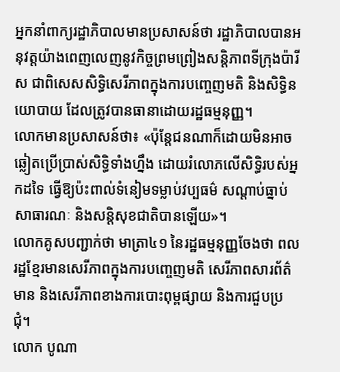អ្នកនាំពាក្យរដ្ឋាភិបាលមានប្រសាសន៍ថា រដ្ឋាភិបាលបានអនុវត្តយ៉ាងពេញលេញនូវកិច្ចព្រមព្រៀងសន្តិភាពទីក្រុងប៉ារីស ជាពិសេសសិទ្ធិសេរីភាពក្នុងការបញ្ចេញមតិ និងសិទ្ធិនយោបាយ ដែលត្រូវបានធានាដោយរដ្ឋធម្មនុញ្ញ។
លោកមានប្រសាសន៍ថា៖ «ប៉ុន្តែជនណាក៏ដោយមិនអាចឆ្លៀតប្រើប្រាស់សិទ្ធិទាំងហ្នឹង ដោយរំលោភលើសិទ្ធិរបស់អ្នកដទៃ ធ្វើឱ្យប៉ះពាល់ទំនៀមទម្លាប់វប្បធម៌ សណ្ដាប់ធ្នាប់សាធារណៈ និងសន្តិសុខជាតិបានឡើយ»។
លោកគូសបញ្ជាក់ថា មាត្រា៤១ នៃរដ្ឋធម្មនុញ្ញចែងថា ពលរដ្ឋខ្មែរមានសេរីភាពក្នុងការបញ្ចេញមតិ សេរីភាពសារព័ត៌មាន និងសេរីភាពខាងការបោះពុម្ពផ្សាយ និងការជួបប្រជុំ។
លោក បូណា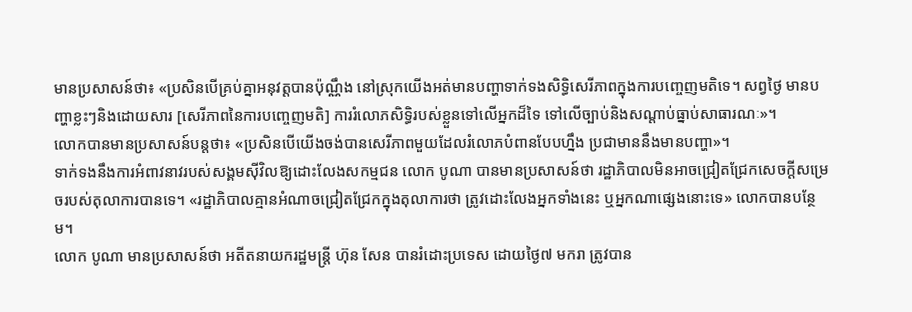មានប្រសាសន៍ថា៖ «ប្រសិនបើគ្រប់គ្នាអនុវត្តបានប៉ុណ្ណឹង នៅស្រុកយើងអត់មានបញ្ហាទាក់ទងសិទ្ធិសេរីភាពក្នុងការបញ្ចេញមតិទេ។ សព្វថ្ងៃ មានបញ្ហាខ្លះៗនិងដោយសារ [សេរីភាពនៃការបញ្ចេញមតិ] ការរំលោភសិទ្ធិរបស់ខ្លួនទៅលើអ្នកដ៏ទៃ ទៅលើច្បាប់និងសណ្ដាប់ធ្នាប់សាធារណៈ»។
លោកបានមានប្រសាសន៍បន្តថា៖ «ប្រសិនបើយើងចង់បានសេរីភាពមួយដែលរំលោភបំពានបែបហ្នឹង ប្រជាមាននឹងមានបញ្ហា»។
ទាក់ទងនឹងការអំពាវនាវរបស់សង្គមស៊ីវិលឱ្យដោះលែងសកម្មជន លោក បូណា បានមានប្រសាសន៍ថា រដ្ឋាភិបាលមិនអាចជ្រៀតជ្រែកសេចក្តីសម្រេចរបស់តុលាការបានទេ។ «រដ្ឋាភិបាលគ្មានអំណាចជ្រៀតជ្រែកក្នុងតុលាការថា ត្រូវដោះលែងអ្នកទាំងនេះ ឬអ្នកណាផ្សេងនោះទេ» លោកបានបន្ថែម។
លោក បូណា មានប្រសាសន៍ថា អតីតនាយករដ្ឋមន្ត្រី ហ៊ុន សែន បានរំដោះប្រទេស ដោយថ្ងៃ៧ មករា ត្រូវបាន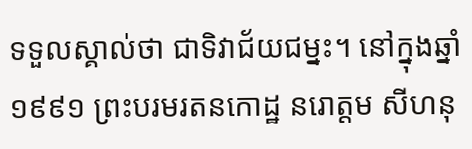ទទួលស្គាល់ថា ជាទិវាជ័យជម្នះ។ នៅក្នុងឆ្នាំ១៩៩១ ព្រះបរមរតនកោដ្ឋ នរោត្តម សីហនុ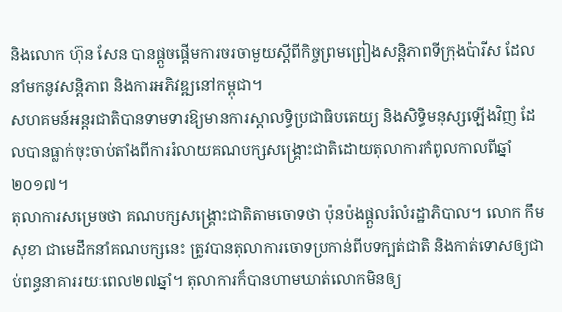និងលោក ហ៊ុន សែន បានផ្តួចផ្តើមការចរចាមួយស្តីពីកិច្ចព្រមព្រៀងសន្តិភាពទីក្រុងប៉ារីស ដែលនាំមកនូវសន្តិភាព និងការអភិវឌ្ឍនៅកម្ពុជា។
សហគមន៍អន្តរជាតិបានទាមទារឱ្យមានការស្តាលទ្ធិប្រជាធិបតេយ្យ និងសិទ្ធិមនុស្សឡើងវិញ ដែលបានធ្លាក់ចុះចាប់តាំងពីការរំលាយគណបក្សសង្រ្គោះជាតិដោយតុលាការកំពូលកាលពីឆ្នាំ២០១៧។
តុលាការសម្រេចថា គណបក្សសង្គ្រោះជាតិតាមចោទថា ប៉ុនប៉ងផ្ដួលរំលំរដ្ឋាភិបាល។ លោក កឹម សុខា ជាមេដឹកនាំគណបក្សនេះ ត្រូវបានតុលាការចោទប្រកាន់ពីបទក្បត់ជាតិ និងកាត់ទោសឲ្យជាប់ពន្ធនាគាររយៈពេល២៧ឆ្នាំ។ តុលាការក៏បានហាមឃាត់លោកមិនឲ្យ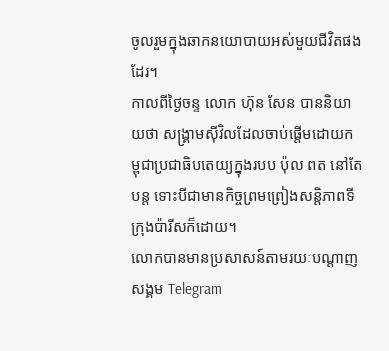ចូលរួមក្នុងឆាកនយោបាយអស់មួយជីវិតផងដែរ។
កាលពីថ្ងៃចន្ទ លោក ហ៊ុន សែន បាននិយាយថា សង្រ្គាមស៊ីវិលដែលចាប់ផ្តើមដោយកម្ពុជាប្រជាធិបតេយ្យក្នុងរបប ប៉ុល ពត នៅតែបន្ត ទោះបីជាមានកិច្ចព្រមព្រៀងសន្តិភាពទីក្រុងប៉ារីសក៏ដោយ។
លោកបានមានប្រសាសន៍តាមរយៈបណ្តាញសង្គម Telegram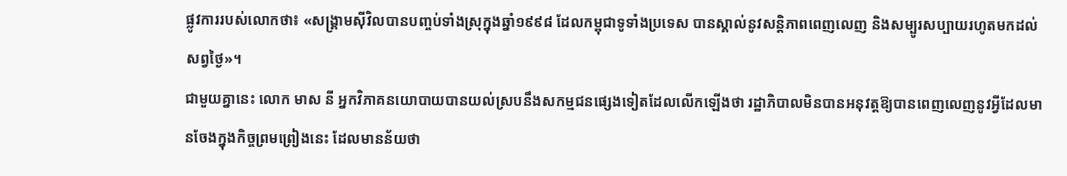ផ្លូវការរបស់លោកថា៖ «សង្គ្រាមស៊ីវិលបានបញ្ចប់ទាំងស្រុក្នុងឆ្នាំ១៩៩៨ ដែលកម្ពុជាទូទាំងប្រទេស បានស្គាល់នូវសន្តិភាពពេញលេញ និងសម្បូរសប្បាយរហូតមកដល់សព្វថ្ងៃ»។
ជាមួយគ្នានេះ លោក មាស នី អ្នកវិភាគនយោបាយបានយល់ស្របនឹងសកម្មជនផ្សេងទៀតដែលលើកឡើងថា រដ្ឋាភិបាលមិនបានអនុវត្តឱ្យបានពេញលេញនូវអ្វីដែលមានចែងក្នុងកិច្ចព្រមព្រៀងនេះ ដែលមានន័យថា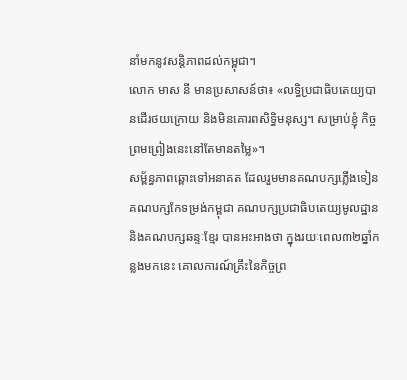នាំមកនូវសន្តិភាពដល់កម្ពុជា។
លោក មាស នី មានប្រសាសន៍ថា៖ «លទ្ធិប្រជាធិបតេយ្យបានដើរថយក្រោយ និងមិនគោរពសិទ្ធិមនុស្ស។ សម្រាប់ខ្ញុំ កិច្ចព្រមព្រៀងនេះនៅតែមានតម្លៃ»។
សម្ព័ន្ធភាពឆ្ពោះទៅអនាគត ដែលរួមមានគណបក្សភ្លើងទៀន គណបក្សកែទម្រង់កម្ពុជា គណបក្សប្រជាធិបតេយ្យមូលដ្ឋាន និងគណបក្សឆន្ទៈខ្មែរ បានអះអាងថា ក្នុងរយៈពេល៣២ឆ្នាំកន្លងមកនេះ គោលការណ៍គ្រឹះនៃកិច្ចព្រ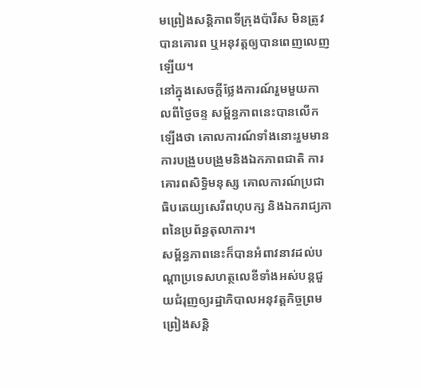មព្រៀងសន្តិភាពទីក្រុងប៉ារីស មិនត្រូវបានគោរព ឬអនុវត្តឲ្យបានពេញលេញឡើយ។
នៅក្នុងសេចក្តីថ្លែងការណ៍រួមមួយកាលពីថ្ងៃចន្ទ សម្ព័ន្ធភាពនេះបានលើកឡើងថា គោលការណ៍ទាំងនោះរួមមានការបង្រួបបង្រួមនិងឯកភាពជាតិ ការគោរពសិទ្ធិមនុស្ស គោលការណ៍ប្រជាធិបតេយ្យសេរីពហុបក្ស និងឯករាជ្យភាពនៃប្រព័ន្ធតុលាការ។
សម្ព័ន្ធភាពនេះក៏បានអំពាវនាវដល់បណ្តាប្រទេសហត្ថលេខីទាំងអស់បន្តជួយជំរុញឲ្យរដ្ឋាភិបាលអនុវត្តកិច្ចព្រមព្រៀងសន្តិ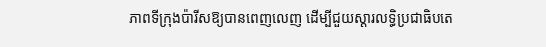ភាពទីក្រុងប៉ារីសឱ្យបានពេញលេញ ដើម្បីជួយស្ដារលទ្ធិប្រជាធិបតេ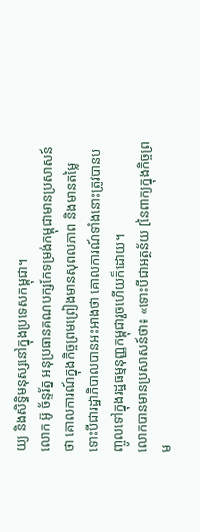យ្យ និងសិទ្ធិមនុស្សនៅក្នុងប្រទេសកម្ពុជា។
លោក អ៊ូ ច័ន្ទរ័ត្ន អនុប្រធានគណបក្សកែទម្រង់កម្ពុជាមានប្រសាសន៍ថា គោលការណ៍ក្នុងកិច្ចព្រមព្រៀងមានសុពលភាព និងមានតម្លៃ ទោះបីជារដ្ឋាភិបាលបានអះអាងថា គោលការណ៍ទាំងនោះត្រូវបានបញ្ចូលទៅក្នុងរដ្ឋធម្មនុញ្ញកម្ពុជារួចហើយក៏ដោយ។
លោកបានមានប្រសាសន៍ថា៖ «ទោះបីជាអត្ថន័យ [នៃពាក្យក្នុងកិច្ចព្រម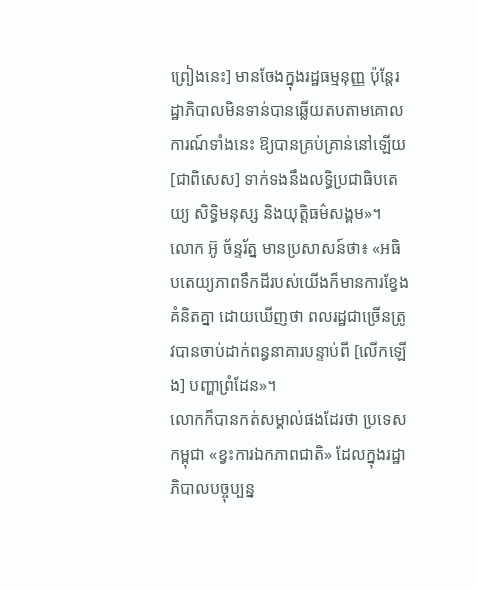ព្រៀងនេះ] មានចែងក្នុងរដ្ឋធម្មនុញ្ញ ប៉ុន្តែរដ្ឋាភិបាលមិនទាន់បានឆ្លើយតបតាមគោលការណ៍ទាំងនេះ ឱ្យបានគ្រប់គ្រាន់នៅឡើយ [ជាពិសេស] ទាក់ទងនឹងលទ្ធិប្រជាធិបតេយ្យ សិទ្ធិមនុស្ស និងយុត្តិធម៌សង្គម»។
លោក អ៊ូ ច័ន្ទរ័ត្ន មានប្រសាសន៍ថា៖ «អធិបតេយ្យភាពទឹកដីរបស់យើងក៏មានការខ្វែងគំនិតគ្នា ដោយឃើញថា ពលរដ្ឋជាច្រើនត្រូវបានចាប់ដាក់ពន្ធនាគារបន្ទាប់ពី [លើកឡើង] បញ្ហាព្រំដែន»។
លោកក៏បានកត់សម្គាល់ផងដែរថា ប្រទេសកម្ពុជា «ខ្វះការឯកភាពជាតិ» ដែលក្នុងរដ្ឋាភិបាលបច្ចុប្បន្ន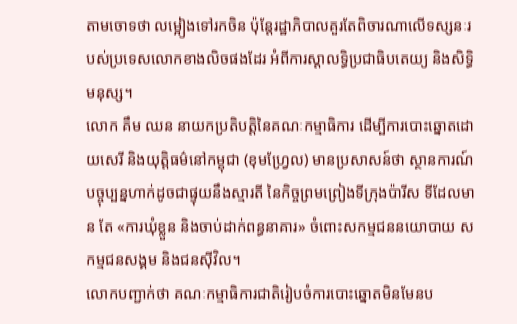តាមចោទថា លម្អៀងទៅរកចិន ប៉ុន្តែរដ្ឋាភិបាលគួរតែពិចារណាលើទស្សនៈរបស់ប្រទេសលោកខាងលិចផងដែរ អំពីការស្តាលទ្ធិប្រជាធិបតេយ្យ និងសិទ្ធិមនុស្ស។
លោក គឹម ឈន នាយកប្រតិបត្តិនៃគណៈកម្មាធិការ ដើម្បីការបោះឆ្នោតដោយសេរី និងយុត្តិធម៌នៅកម្ពុជា (ខុមហ្វ្រែល) មានប្រសាសន៍ថា ស្ថានការណ៍បច្ចុប្បន្នហាក់ដូចជាផ្ទុយនឹងស្មារតី នៃកិច្ចព្រមព្រៀងទីក្រុងប៉ារីស ទីដែលមាន តែ «ការឃុំខ្លួន និងចាប់ដាក់ពន្ធនាគារ» ចំពោះសកម្មជននយោបាយ សកម្មជនសង្គម និងជនស៊ីវិល។
លោកបញ្ជាក់ថា គណៈកម្មាធិការជាតិរៀបចំការបោះឆ្នោតមិនមែនប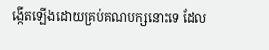ង្កើតឡើងដោយគ្រប់គណបក្សនោះទេ ដែល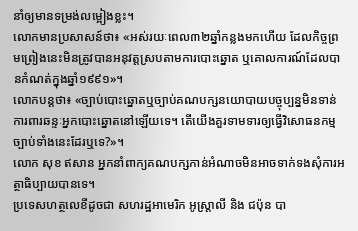នាំឲ្យមានទម្រង់លម្អៀងខ្លះ។
លោកមានប្រសាសន៍ថា៖ «អស់រយៈពេល៣២ឆ្នាំកន្លងមកហើយ ដែលកិច្ចព្រមព្រៀងនេះមិនត្រូវបានអនុវត្តស្របតាមការបោះឆ្នោត ឬគោលការណ៍ដែលបានកំណត់ក្នុងឆ្នាំ១៩៩១»។
លោកបន្តថា៖ «ច្បាប់បោះឆ្នោតឬច្បាប់គណបក្សនយោបាយបច្ចុប្បន្នមិនទាន់ការពារឆន្ទៈអ្នកបោះឆ្នោតនៅឡើយទេ។ តើយើងគួរទាមទារឲ្យធ្វើវិសោធនកម្មច្បាប់ទាំងនេះដែរឬទេ?»។
លោក សុខ ឥសាន អ្នកនាំពាក្យគណបក្សកាន់អំណាចមិនអាចទាក់ទងសុំការអត្ថាធិប្បាយបានទេ។
ប្រទេសហត្ថលេខីដូចជា សហរដ្ឋអាមេរិក អូស្ត្រាលី និង ជប៉ុន បា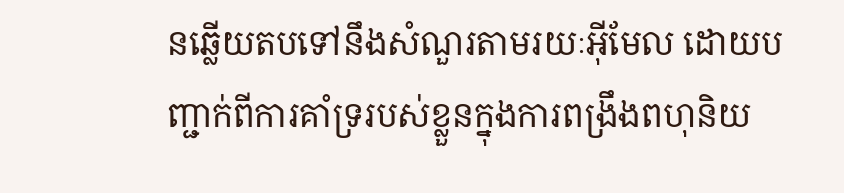នឆ្លើយតបទៅនឹងសំណួរតាមរយៈអ៊ីមែល ដោយបញ្ជាក់ពីការគាំទ្ររបស់ខ្លួនក្នុងការពង្រឹងពហុនិយ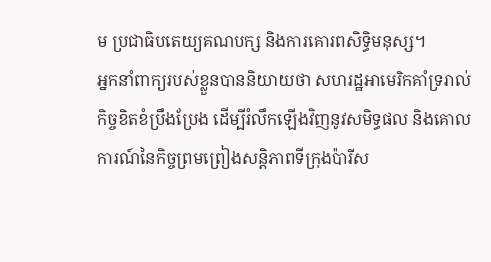ម ប្រជាធិបតេយ្យគណបក្ស និងការគោរពសិទ្ធិមនុស្ស។
អ្នកនាំពាក្យរបស់ខ្លួនបាននិយាយថា សហរដ្ឋអាមេរិកគាំទ្ររាល់កិច្ចខិតខំប្រឹងប្រែង ដើម្បីរំលឹកឡើងវិញនូវសមិទ្ធផល និងគោលការណ៍នៃកិច្ចព្រមព្រៀងសន្តិភាពទីក្រុងប៉ារីស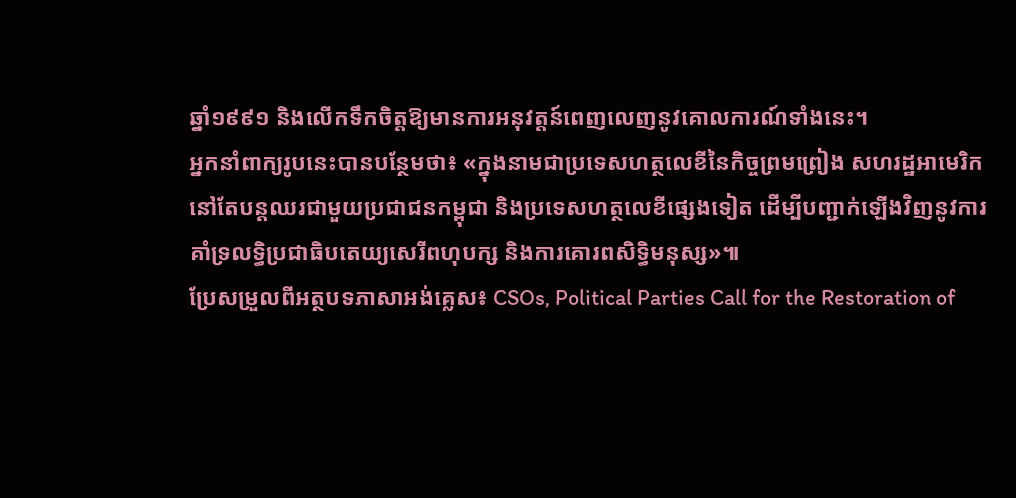ឆ្នាំ១៩៩១ និងលើកទឹកចិត្តឱ្យមានការអនុវត្តន៍ពេញលេញនូវគោលការណ៍ទាំងនេះ។
អ្នកនាំពាក្យរូបនេះបានបន្ថែមថា៖ «ក្នុងនាមជាប្រទេសហត្ថលេខីនៃកិច្ចព្រមព្រៀង សហរដ្ឋអាមេរិកនៅតែបន្តឈរជាមួយប្រជាជនកម្ពុជា និងប្រទេសហត្ថលេខីផ្សេងទៀត ដើម្បីបញ្ជាក់ឡើងវិញនូវការគាំទ្រលទ្ធិប្រជាធិបតេយ្យសេរីពហុបក្ស និងការគោរពសិទ្ធិមនុស្ស»៕
ប្រែសម្រួលពីអត្ថបទភាសាអង់គ្លេស៖ CSOs, Political Parties Call for the Restoration of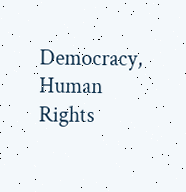Democracy, Human Rights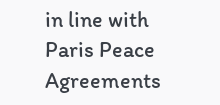in line with Paris Peace Agreements